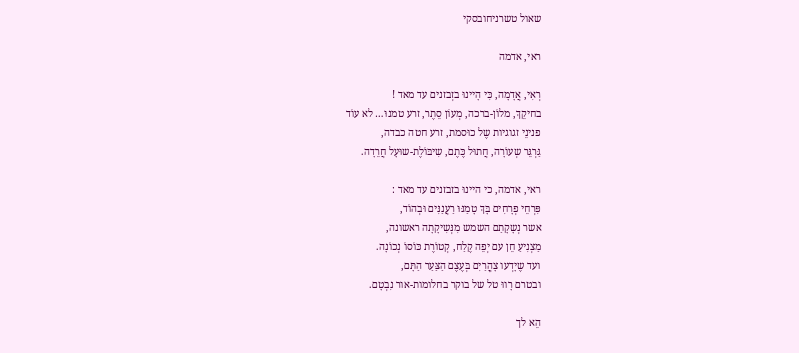שאול טשרניחובסקי

ראי, אדמה

רְאִי, אֲדָמָה, כִּי הָיינוּ בזְבזנים עד מאד !
בחיקֵךְ, מלוֹן-ברכה, מְעוֹן סֵתֶר, זרע טמנוּ… לא עוֹד
פנינֵי זגוגיות שֶל כוּסמת, זרע חטה כבדה,
גַּרְגֵּר שְעוֹרָה, חֲתוּל כֶּתֶם, שִיבּוֹלֶת-שוּעָל חֲרֵדָה.

ראי, אדמה, כי היינוּ בזבזנים עד מאד :
פִּרְחֵי פְרָחִים בָּךְ טָמַנּוּ רַעֲנַנִּים וּבְהוֹד,
אשר נְשָקָתַם השמש מִנְּשִיקָתָה ראשונה,
מַצְנִיעַ חֵן עם יְפֵה קֶלַח, קְטוֹרֶת כּוֹסוֹ נְכוֹנָה.
ועד שֶיָדְעו צָהֳרַיִם בְּעֶצֶם הַצַּעַר הַתָּם,
ובטרם רָווּ טל של בוקר בחלומות-אור נִבְטָם.

הֵא לך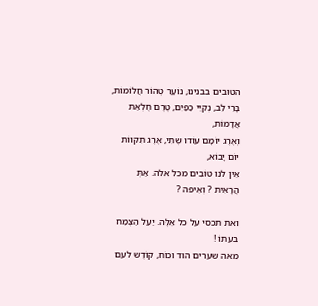הטובים בבנינוּ, נוֹעַר טְהוֹר חֲלוֹמוֹת,
בָּרֵי לֵב, נְקִיֵּי כַפַּיִם, טֶרֶם חֶלְאַת אֲדָמוֹת,
וְאֶרֶג יוֹמָם עוֹדו שֶתִי, אֶרֶג תִקווֹת יוֹם יָבוֹא,
אֵין לנו טוֹבִים מכל אלה. אַתְּ הֲרָאִית ? וְאֵיפה ?

ואת תכסי על כל אֵלֶּה. יַעַל הַצֶּמַח בעִתוֹ !
מאה שערים הוד וכוֹח, קוֹדֶש לעם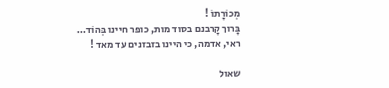מְכוֹרָתוֹ !
בָּרוך קָרבנם בסוד מות, כופר חיינו בְּהוֹד…
ראי, אדמה, כי היינו בזבזנים עד מאד !

שאול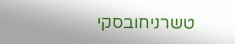טשרניחובסקי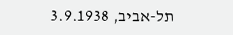תל-אביב, 3.9.1938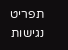תפריט נגישות